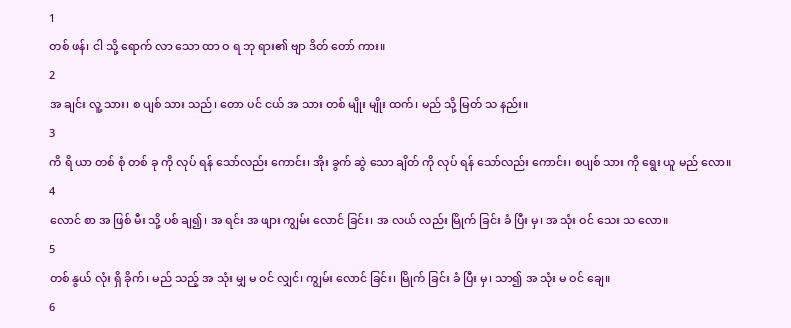1
တစ် ဖန်၊ ငါ သို့ ရောက် လာ သော ထာ ဝ ရ ဘု ရား၏ ဗျာ ဒိတ် တော် ကား။
2
အ ချင်း လူ့ သား၊ စ ပျစ် သား သည်၊ တော ပင် ငယ် အ သား တစ် မျိုး မျိုး ထက်၊ မည် သို့ မြတ် သ နည်း။
3
ကိ ရိ ယာ တစ် စုံ တစ် ခု ကို လုပ် ရန် သော်လည်း ကောင်း၊ အိုး ခွက် ဆွဲ သော ချိတ် ကို လုပ် ရန် သော်လည်း ကောင်း၊ စပျစ် သား ကို ရွေး ယူ မည် လော။
4
လောင် စာ အ ဖြစ် မီး သို့ ပစ် ချ၍၊ အ ရင်း အ ဖျား ကျွမ်း လောင် ခြင်း၊ အ လယ် လည်း မြိုက် ခြင်း ခံ ပြီး မှ၊ အ သုံး ဝင် သေး သ လော။
5
တစ် နွယ် လုံး ရှိ ခိုက်၊ မည် သည့် အ သုံး မျှ မ ဝင် လျှင်၊ ကျွမ်း လောင် ခြင်း၊ မြိုက် ခြင်း ခံ ပြီး မှ၊ သာ၍ အ သုံး မ ဝင် ချေ။
6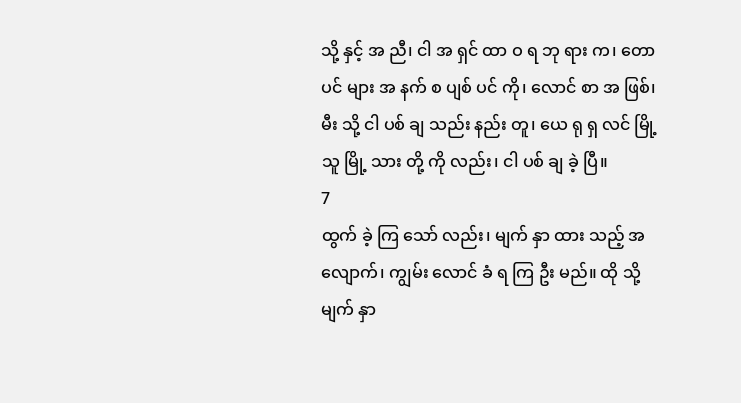သို့ နှင့် အ ညီ၊ ငါ အ ရှင် ထာ ဝ ရ ဘု ရား က၊ တော ပင် များ အ နက် စ ပျစ် ပင် ကို၊ လောင် စာ အ ဖြစ်၊ မီး သို့ ငါ ပစ် ချ သည်း နည်း တူ၊ ယေ ရု ရှ လင် မြို့ သူ မြို့ သား တို့ ကို လည်း၊ ငါ ပစ် ချ ခဲ့ ပြီ။
7
ထွက် ခဲ့ ကြ သော် လည်း၊ မျက် နှာ ထား သည့် အ လျောက်၊ ကျွမ်း လောင် ခံ ရ ကြ ဦး မည်။ ထို သို့ မျက် နှာ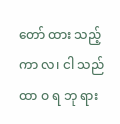တော် ထား သည့် ကာ လ၊ ငါ သည် ထာ ဝ ရ ဘု ရား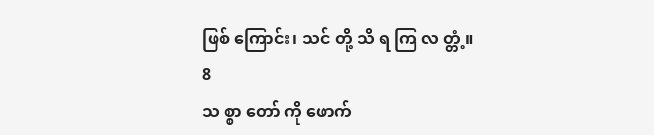ဖြစ် ကြောင်း၊ သင် တို့ သိ ရ ကြ လ တ္တံ့။
8
သ စ္စာ တော် ကို ဖောက်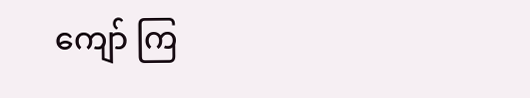ကျော် ကြ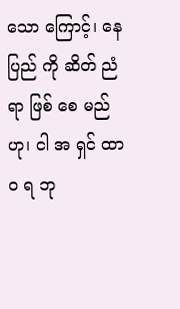သော ကြောင့်၊ နေ ပြည် ကို ဆိတ် ညံ ရာ ဖြစ် စေ မည် ဟု၊ ငါ အ ရှင် ထာ ဝ ရ ဘု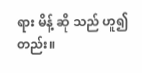ရား မိန့် ဆို သည် ဟူ၍ တည်း။